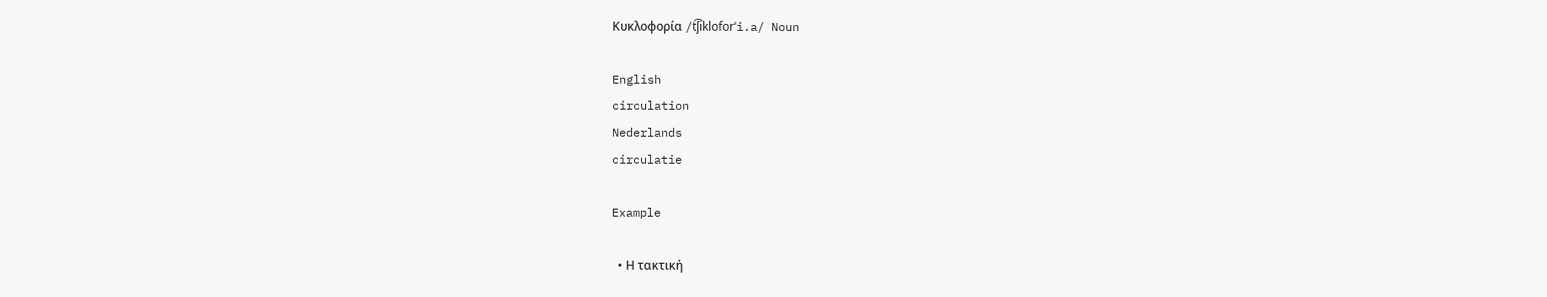Κυκλοφορία /t͡ʃikloforˈi.a/ Noun

English
circulation
Nederlands
circulatie

Example

  • Η τακτική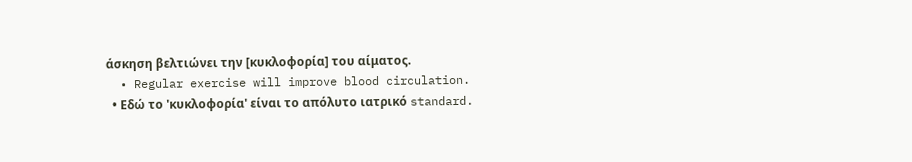άσκηση βελτιώνει την [κυκλοφορία] του αίματος.
  • Regular exercise will improve blood circulation.
  • Εδώ το 'κυκλοφορία' είναι το απόλυτο ιατρικό standard.